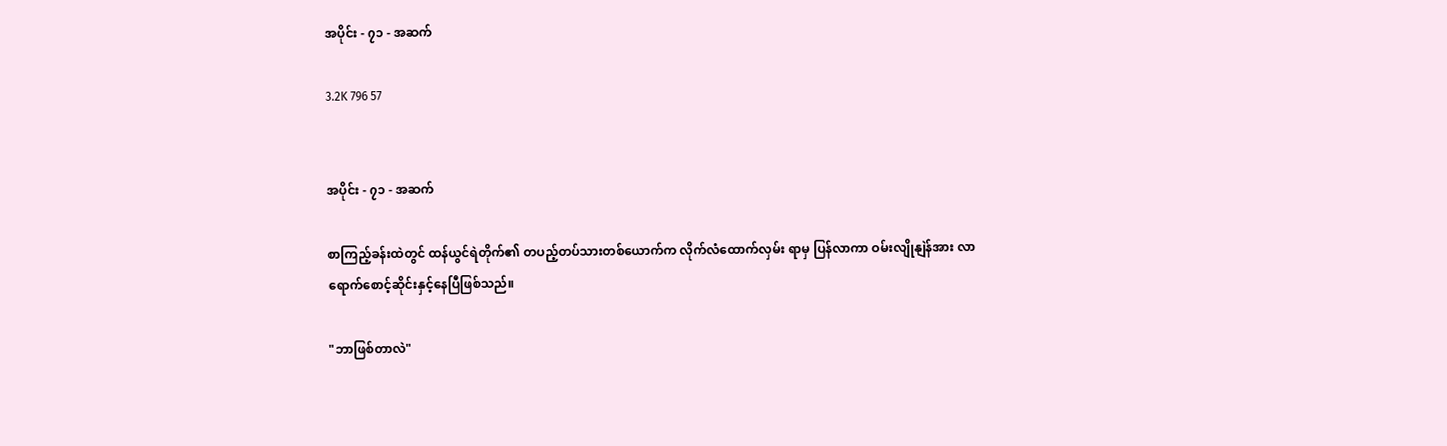အပိုင်း - ၇၁ - အဆက်

3.2K 796 57


အပိုင်း - ၇၁ - အဆက်

စာကြည့်ခန်းထဲတွင် ထန်ယွင်ရဲတိုက်၏ တပည့်တပ်သားတစ်ယောက်က လိုက်လံထောက်လှမ်း ရာမှ ပြန်လာကာ ဝမ်းလျိုနျဲန်အား လာရောက်စောင့်ဆိုင်းနှင့်နေပြီဖြစ်သည်။

"ဘာဖြစ်တာလဲ"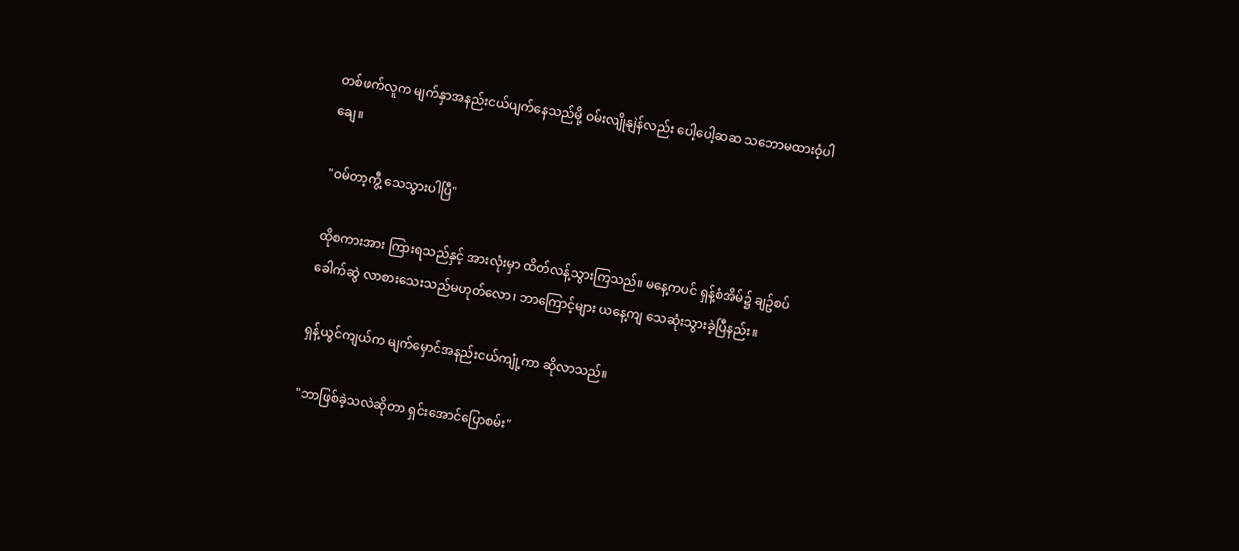တစ်ဖက်လူက မျက်နှာအနည်းငယ်ပျက်နေသည်မို့ ဝမ်းလျိုနျဲန်လည်း ပေါ့ပေါ့ဆဆ သဘောမထားဝံ့ပါချေ။

"ဝမ်တာ့ကွီ့ သေသွားပါပြီ"

ထိုစကားအား ကြားရသည်နှင့် အားလုံးမှာ ထိတ်လန့်သွားကြသည်။ မနေ့ကပင် ရှန့်စံအိမ်၌ ချဥ်စပ်ခေါက်ဆွဲ လာစားသေးသည်မဟုတ်လော၊ ဘာကြောင့်များ ယနေ့ကျ သေဆုံးသွားခဲ့ပြီနည်း။

ရှန့်ယွင်ကျယ်က မျက်မှောင်အနည်းငယ်ကျုံ့ကာ ဆိုလာသည်။

"ဘာဖြစ်ခဲ့သလဲဆိုတာ ရှင်းအောင်ပြောစမ်း"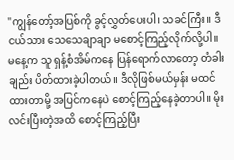"ကျွန်တော့်အပြစ်ကို ခွင့်လွှတ်ပေးပါ၊ သခင်ကြီး။ ဒီငယ်သား သေသေချာချာ မစောင့်ကြည့်လိုက်လို့ပါ။ မနေ့က သူ ရှန့်စံအိမ်ကနေ ပြန်ရောက်လာတော့ တံခါးချည်း ပိတ်ထားခဲ့ပါတယ်။ ဒီလိုဖြစ်မယ်မှန်း မထင်ထားတာမို့ အပြင်ကနေပဲ စောင့်ကြည့်နေခဲ့တာပါ။ မိုးလင်းပြီးတဲ့အထိ စောင့်ကြည့်ပြီး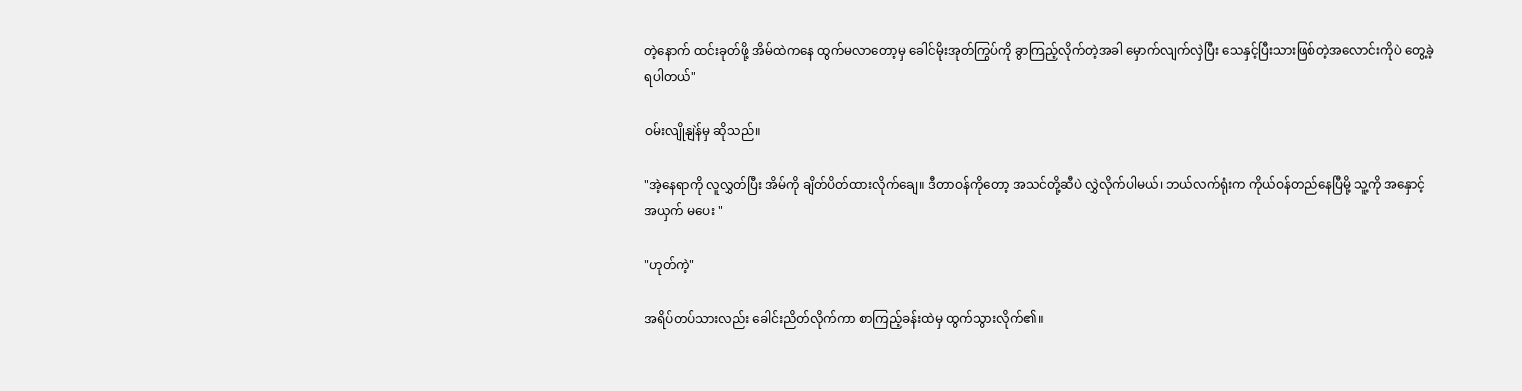တဲ့နောက် ထင်းခုတ်ဖို့ အိမ်ထဲကနေ ထွက်မလာတော့မှ ခေါင်မိုးအုတ်ကြွပ်ကို ခွာကြည့်လိုက်တဲ့အခါ မှောက်လျက်လှဲပြီး သေနှင့်ပြီးသားဖြစ်တဲ့အလောင်းကိုပဲ တွေ့ခဲ့ရပါတယ်"

ဝမ်းလျိုနျဲန်မှ ဆိုသည်။

"အဲ့နေရာကို လူလွှတ်ပြီး အိမ်ကို ချိတ်ပိတ်ထားလိုက်ချေ။ ဒီတာဝန်ကိုတော့ အသင်တို့ဆီပဲ လွှဲလိုက်ပါမယ်၊ ဘယ်လက်ရုံးက ကိုယ်ဝန်တည်နေပြီမို့ သူ့ကို အနှောင့်အယှက် မပေး "

"ဟုတ်ကဲ့"

အရိပ်တပ်သားလည်း ခေါင်းညိတ်လိုက်ကာ စာကြည့်ခန်းထဲမှ ထွက်သွားလိုက်၏။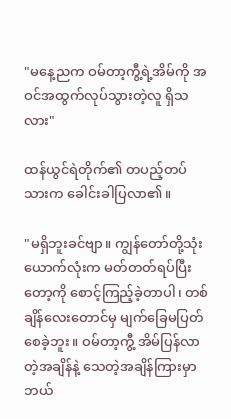"မနေ့ညက ဝမ်တာ့ကွီ့ရဲ့အိမ်ကို အဝင်အထွက်လုပ်သွားတဲ့လူ ရှိသလား"

ထန်ယွင်ရဲတိုက်၏ တပည့်တပ်သားက ခေါင်းခါပြလာ၏။

"မရှိဘူးခင်ဗျာ။ ကျွန်တော်တို့သုံးယောက်လုံးက မတ်တတ်ရပ်ပြီးတော့ကို စောင့်ကြည့်ခဲ့တာပါ၊ တစ်ချိန်လေးတောင်မှ မျက်ခြေမပြတ်စေခဲ့ဘူး။ ဝမ်တာ့ကွီ့ အိမ်ပြန်လာတဲ့အချိန်နဲ့ သေတဲ့အချိန်ကြားမှာ ဘယ်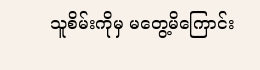သူစိမ်းကိုမှ မတွေ့မိကြောင်း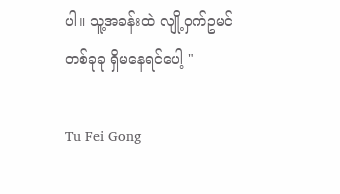ပါ။ သူ့အခန်းထဲ လျို့ဝှက်ဥမင်တစ်ခုခု ရှိမနေရင်ပေါ့ "

Tu Fei Gong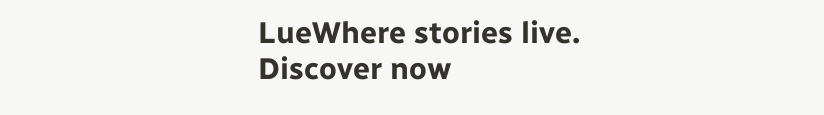LueWhere stories live. Discover now